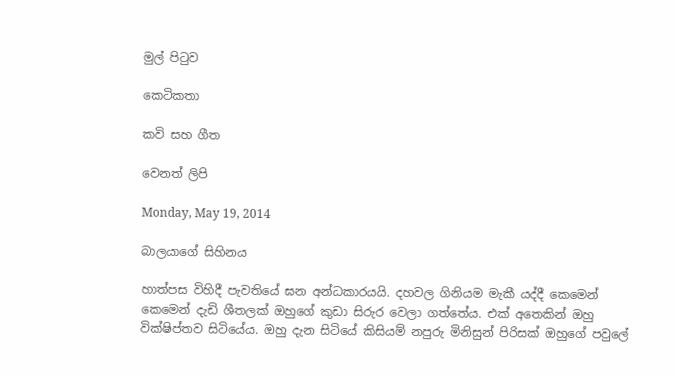මුල් පිටුව

කෙටිකතා

කවි සහ ගීත

වෙනත් ලිපි

Monday, May 19, 2014

බාලයාගේ සිහිනය

හාත්පස විහිදී පැවතියේ ඝන අන්ධකාරයයි. දහවල ගිනියම මැකී යද්දී කෙමෙන් කෙමෙන් දැඩි ශීතලක් ඔහුගේ කුඩා සිරුර වෙලා ගත්තේය. එක් අතෙකින් ඔහු වික්ෂිප්තව සිටියේය. ඔහු දැන සිටියේ කිසියම් නපුරු මිනිසුන් පිරිසක් ඔහුගේ පවුලේ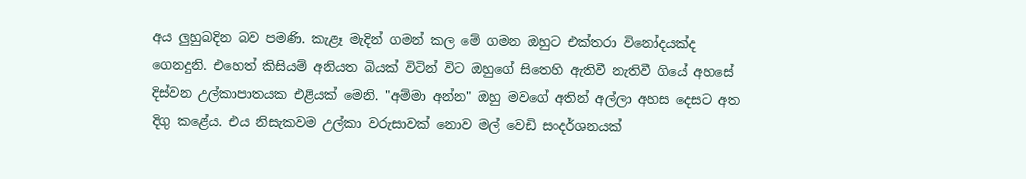අය ලුහුබදින බව පමණි. කැළෑ මැදින් ගමන් කල මේ ගමන ඔහුට එක්තරා විනෝදයක්ද ගෙනදුනි. එහෙත් කිසියම් අනියත බියක් විටින් විට ඔහුගේ සිතෙහි ඇතිවී නැතිවී ගියේ අහසේ දිස්වන උල්කාපාතයක එළියක් මෙනි. "අම්මා අන්න" ඔහු මවගේ අතින් අල්ලා අහස දෙසට අත දිගු කළේය. එය නිසැකවම උල්කා වරුසාවක් නොව මල් වෙඩි සංදර්ශනයක්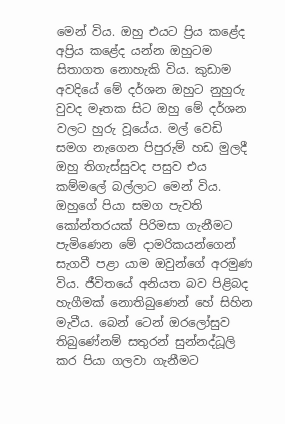මෙන් විය. ඔහු එයට ප්‍රිය කළේද අප්‍රිය කළේද යන්න ඔහුටම සිතාගත නොහැකි විය. කුඩාම අවදියේ මේ දර්ශන ඔහුට නුහුරු වුවද මෑතක සිට ඔහු මේ දර්ශන වලට හුරු වූයේය. මල් වෙඩි සමග නැගෙන පිපුරුම් හඩ මුලදී ඔහු තිගැස්සුවද පසුව එය කම්මලේ බල්ලාට මෙන් විය. ඔහුගේ පියා සමග පැවති කෝන්තරයක් පිරිමසා ගැනීමට පැමිණෙන මේ දාමරිකයන්ගෙන් සැගවී පළා යාම ඔවුන්ගේ අරමුණ විය. ජීවිතයේ අනියත බව පිළිබද හැගීමක් නොතිබුණෙන් හේ සිහින මැවීය. බෙන් ටෙන් ඔරලෝසුව තිබුණේනම් සතුරන් සුන්නද්ධූලි කර පියා ගලවා ගැනීමට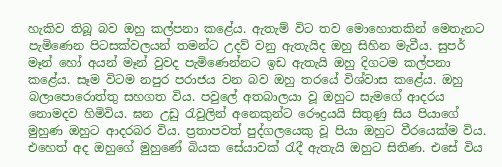හැකිව තිබූ බව ඔහු කල්පනා කළේය. ඇතැම් විට තව මොහොතකින් මෙතැනට පැමිණෙන පිටසක්වලයන් තමන්ට උදව් වනු ඇතැයිද ඔහු සිහින මැවීය. සුපර් මෑන් හෝ අයන් මෑන් වුවද පැමිණෙන්නට ඉඩ ඇතැයි ඔහු දිගටම කල්පනා කළේය. සෑම විටම නපුර පරාජය වන බව ඔහු තරයේ විශ්වාස කළේය. ඔහු බලාපොරොත්තු සහගත විය. පවුලේ අතබාලයා වූ ඔහුට සැමගේ ආදරය නොමදව හිමිවිය. ඝන උඩු රැවුලින් අනෙකුන්ට රෞද්‍රයයි සිතුණු සිය පියාගේ මුහුණ ඔහුට ආදරබර විය. ප්‍රතාපවත් පුද්ගලයෙකු වූ පියා ඔහුට වීරයෙක්ම විය. එහෙත් අද ඔහුගේ මුහුණේ බියක සේයාවක් රැදී ඇතැයි ඔහුට සිතිණ. එසේ විය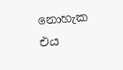නොහැක එය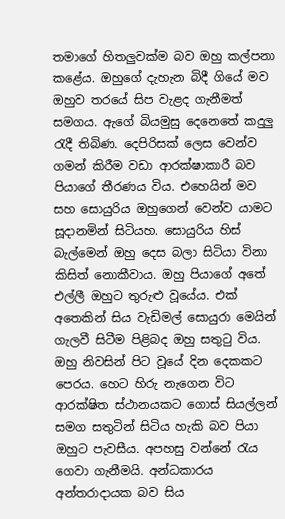තමාගේ හිතලුවක්ම බව ඔහු කල්පනා කළේය. ඔහුගේ දැහැන බිදී ගියේ මව ඔහුව තරයේ සිප වැළද ගැනීමත් සමගය. ඇගේ බියමුසු දෙනෙතේ කදුලු රැදී තිබිණ. දෙපිරිසක් ලෙස වෙන්ව ගමන් කිරීම වඩා ආරක්ෂාකාරී බව පියාගේ තීරණය විය. එහෙයින් මව සහ සොයුරිය ඔහුගෙන් වෙන්ව යාමට සූදානමින් සිටියහ. සොයුරිය හිස් බැල්මෙන් ඔහු දෙස බලා සිටියා විනා කිසිත් නොකීවාය. ඔහු පියාගේ අතේ එල්ලී ඔහුට තුරුළු වූයේය. එක් අතෙකින් සිය වැඩිමල් සොයුරා මෙයින් ගැලවී සිටීම පිළිබද ඔහු සතුටු විය. ඔහු නිවසින් පිට වූයේ දින දෙකකට පෙරය. හෙට හිරු නැගෙන විට ආරක්ෂිත ස්ථානයකට ගොස් සියල්ලන් සමග සතුටින් සිටිය හැකි බව පියා ඔහුට පැවසීය. අපහසු වන්නේ රැය ගෙවා ගැනීමයි. අන්ධකාරය අන්තරාදායක බව සිය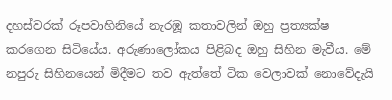දහස්වරක් රූපවාහිනියේ නැරඹූ කතාවලින් ඔහු ප්‍රත්‍යක්ෂ කරගෙන සිටියේය. අරුණාලෝකය පිළිබද ඔහු සිහින මැවීය. මේ නපුරු සිහිනයෙන් මිදීමට තව ඇත්තේ ටික වෙලාවක් නොවේදැයි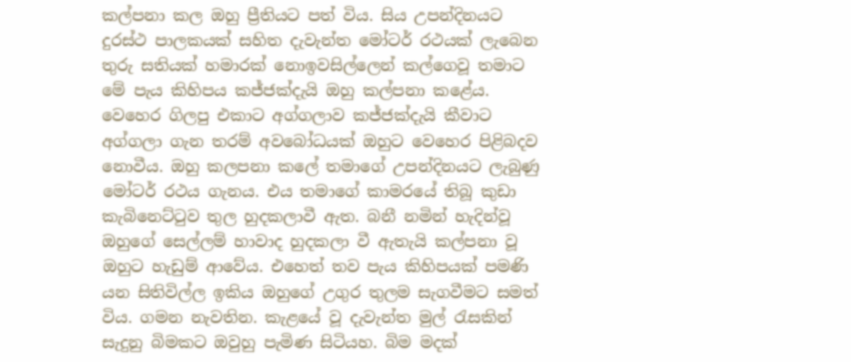කල්පනා කල ඔහු ප්‍රීතියට පත් විය. සිය උපන්දිනයට දුරස්ථ පාලකයක් සහිත දැවැන්ත මෝටර් රථයක් ලැබෙන තුරු සතියක් හමාරක් නොඉවසිල්ලෙන් කල්ගෙවූ තමාට මේ පැය කිහිපය කජ්ජක්දැයි ඔහු කල්පනා කළේය. වෙහෙර ගිලපු එකාට අග්ගලාව කජ්ජක්දැයි කීවාට අග්ගලා ගැන තරම් අවබෝධයක් ඔහුට වෙහෙර පිළිබදව නොවීය. ඔහු කලපනා කලේ තමාගේ උපන්දිනයට ලැබුණු මෝටර් රථය ගැනය. එය තමාගේ කාමරයේ තිබූ කුඩා කැබිනෙට්ටුව තුල හුදකලාවී ඇත. බනී නමින් හැදින්වූ ඔහුගේ සෙල්ලම් හාවාද හුදකලා වී ඇතැයි කල්පනා වූ ඔහුට හැඩුම් ආවේය. එහෙත් තව පැය කිහිපයක් පමණි යන සිතිවිල්ල ඉකිය ඔහුගේ උගුර තුලම සැගවීමට සමත් විය. ගමන නැවතින. කැළයේ වූ දැවැන්ත මුල් රැසකින් සැදුනු බිමකට ඔවුහු පැමිණ සිටියහ. බිම මදක්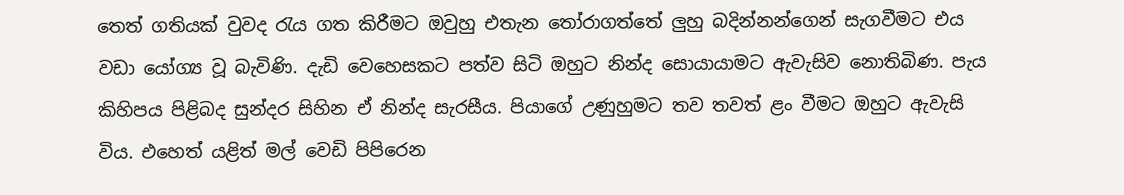තෙත් ගතියක් වුවද රැය ගත කිරීමට ඔවුහු එතැන තෝරාගත්තේ ලුහු බදින්නන්ගෙන් සැගවීමට එය වඩා යෝග්‍ය වූ බැවිණි. දැඩි වෙහෙසකට පත්ව සිටි ඔහුට නින්ද සොයායාමට ඇවැසිව නොතිබිණ. පැය කිහිපය පිළිබද සුන්දර සිහින ඒ නින්ද සැරසීය. පියාගේ උණුහුමට තව තවත් ළං වීමට ඔහුට ඇවැසි විය. එහෙත් යළිත් මල් වෙඩි පිපිරෙන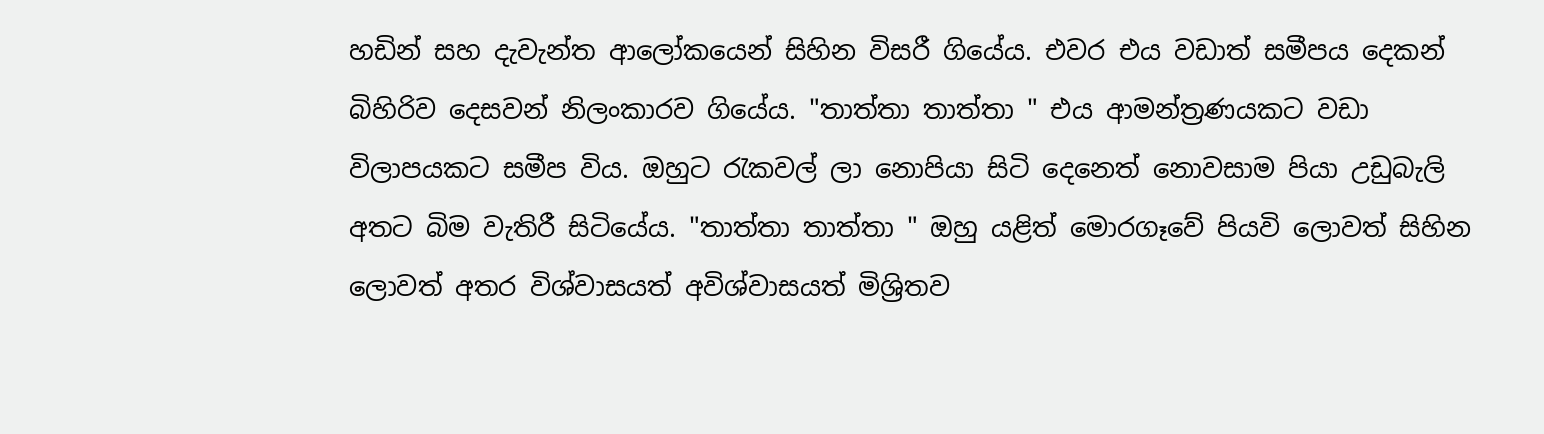හඩින් සහ දැවැන්ත ආලෝකයෙන් සිහින විසරී ගියේය. එවර එය වඩාත් සමීපය දෙකන් බිහිරිව දෙසවන් නිලංකාරව ගියේය. "තාත්තා තාත්තා " එය ආමන්ත්‍රණයකට වඩා විලාපයකට සමීප විය. ඔහුට රැකවල් ලා නොපියා සිටි දෙනෙත් නොවසාම පියා උඩුබැලි අතට බිම වැතිරී සිටියේය. "තාත්තා තාත්තා " ඔහු යළිත් මොරගෑවේ පියවි ලොවත් සිහින ලොවත් අතර විශ්වාසයත් අවිශ්වාසයත් මිශ්‍රිතව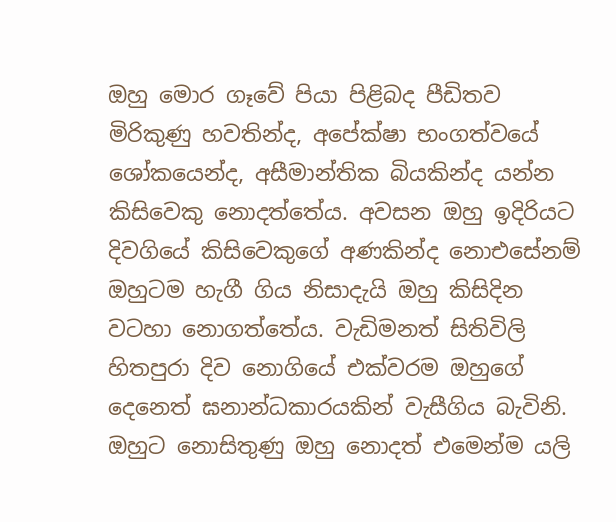ඔහු මොර ගෑවේ පියා පිළිබද පීඩිතව මිරිකුණු හවතින්ද, අපේක්ෂා භංගත්වයේ ශෝකයෙන්ද, අසීමාන්තික බියකින්ද යන්න කිසිවෙකු නොදත්තේය. අවසන ඔහු ඉදිරියට දිවගියේ කිසිවෙකුගේ අණකින්ද නොඑසේනම් ඔහුටම හැගී ගිය නිසාදැයි ඔහු කිසිදින වටහා නොගත්තේය. වැඩිමනත් සිතිවිලි හිතපුරා දිව නොගියේ එක්වරම ඔහුගේ දෙනෙත් ඝනාන්ධකාරයකින් වැසීගිය බැවිනි. ඔහුට නොසිතුණු ඔහු නොදත් එමෙන්ම යලි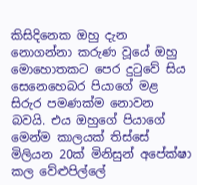කිසිදිනෙක ඔහු දැන නොගන්නා කරුණ වූයේ ඔහු මොහොතකට පෙර දුටුවේ සිය සෙනෙහෙබර පියාගේ මළ සිරුර පමණක්ම නොවන බවයි. එය ඔහුගේ පියාගේ මෙන්ම කාලයක් තිස්සේ මිලියන 20ක් මිනිසුන් අපේක්ෂා කල වේළුපිල්ලේ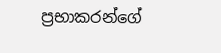ප්‍රභාකරන්ගේ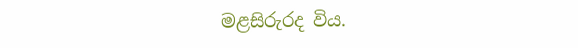මළසිරුරද විය.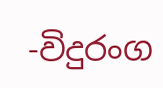-විදුරංග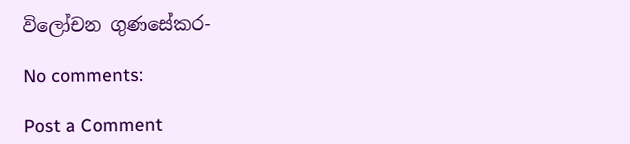විලෝචන ගුණසේකර-

No comments:

Post a Comment